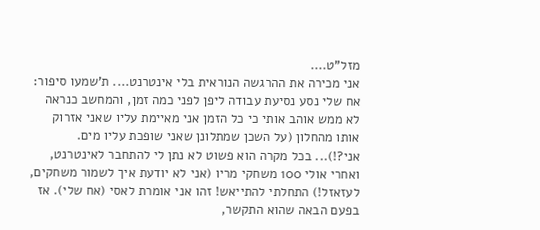מזל"ט....
אני מכירה את ההרגשה הנוראית בלי אינטרנט.... ת'שמעו סיפור: אח שלי נסע נסיעת עבודה ליפן לפני כמה זמן, והמחשב כנראה לא ממש אוהב אותי כי כל הזמן אני מאיימת עליו שאני אזרוק אותו מהחלון (על השכן שמתלונן שאני שופכת עליו מים. אני?!)... בכל מקרה הוא פשוט לא נתן לי להתחבר לאינטרנט, ואחרי אולי 100 משחקי מריו (אני לא יודעת איך לשמור משחקים, לעזאזל!) התחלתי להתייאש! זהו אני אומרת לאסי (אח שלי). אז בפעם הבאה שהוא התקשר,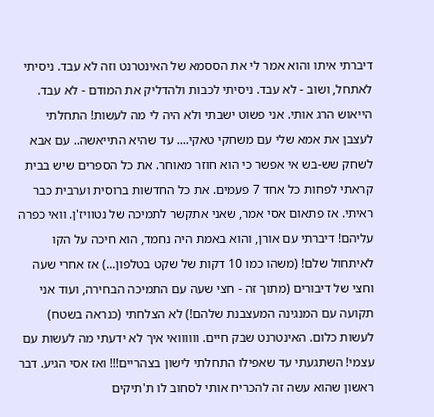דיברתי איתו והוא אמר לי את הססמא של האינטרנט וזה לא עבד. ניסיתי לאתחל, ושוב - לא עבד. ניסיתי לכבות ולהדליק את המודם - לא עבד. הייאוש הרג אותי. אני פשוט ישבתי ולא היה לי מה לעשות! התחלתי לעצבן את אמא שלי עם משחקי טאקי.... עד שהיא התייאשה.. עם אבא לשחק שש-בש אי אפשר כי הוא חוזר מאוחר. את כל הספרים שיש בבית קראתי לפחות כל אחד 7 פעמים. את כל החדשות ברוסית וערבית כבר ראיתי. אז פתאום אסי אמר, שאני אתקשר לתמיכה של נטוויז'ן. וואי כפרה עליהם! דיברתי עם אורן, והוא באמת היה נחמד, הוא חיכה על הקו לאיתחול שלם! (משהו כמו 10 דקות של שקט בטלפון...) אז אחרי שעה וחצי של דיבורים (מתוך זה - חצי שעה עם התמיכה הבחירה, ועוד אני תקועה עם המנגינה המעצבנת שלהם!) לא הצלחתי (כנראה בשטח) לעשות כלום. האינטרנט שבק חיים. וווווואי איך לא ידעתי מה לעשות עם עצמי! השתגעתי עד שאפילו התחלתי לישון בצהריים!!! ואז אסי הגיע. דבר ראשון שהוא עשה זה להכריח אותי לסחוב לו ת'תיקים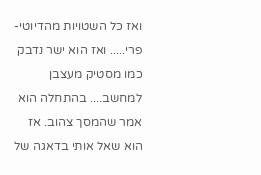ואז כל השטויות מהדיוטי-פרי..... ואז הוא ישר נדבק כמו מסטיק מעצבן למחשב.... בהתחלה הוא אמר שהמסך צהוב. אז הוא שאל אותי בדאגה של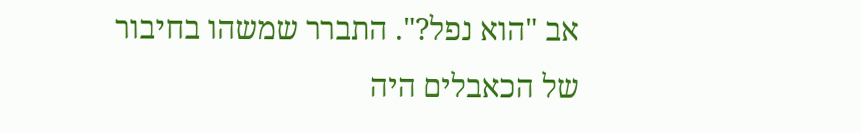אב "הוא נפל?". התברר שמשהו בחיבור של הכאבלים היה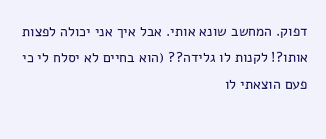דפוק. המחשב שונא אותי. אבל איך אני יכולה לפצות אותו?! לקנות לו גלידה?? (הוא בחיים לא יסלח לי כי פעם הוצאתי לו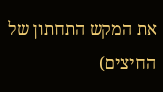את המקש התחתון של החיצים)